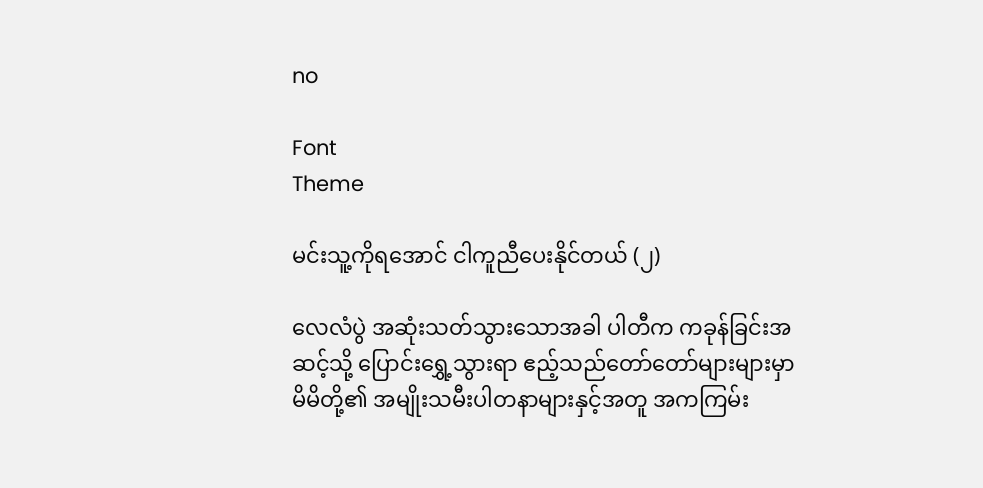no

Font
Theme

မင်းသူ့ကိုရအောင် ငါကူညီပေးနိုင်တယ် (၂)

လေလံပွဲ အဆုံးသတ်သွားသောအခါ ပါတီက ကခုန်ခြင်းအဆင့်သို့ ပြောင်းရွှေ့သွားရာ ဧည့်သည်တော်တော်များများမှာ မိမိတို့၏ အမျိုးသမီးပါတနာများနှင့်အတူ အကကြမ်း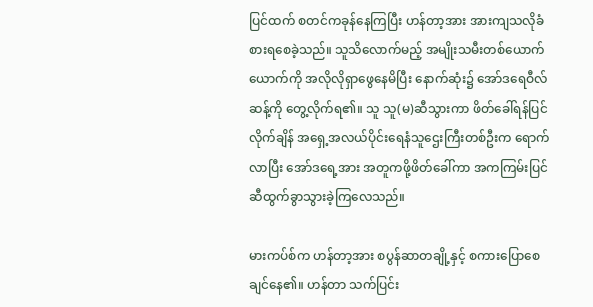ပြင်ထက် စတင်ကခုန်နေကြပြီး ဟန်တာ့အား အားကျသလိုခံစားရစေခဲ့သည်။ သူသိလောက်မည့် အမျိုးသမီးတစ်ယောက်ယောက်ကို အလိုလိုရှာဖွေနေမိပြီး နောက်ဆုံး၌ အော်ဒရေဝီလ်ဆန့်ကို တွေ့လိုက်ရ၏။ သူ သူ(မ)ဆီသွားကာ ဖိတ်ခေါ်ရန်ပြင်လိုက်ချိန် အရှေ့အလယ်ပိုင်းရေနံသူဌေးကြီးတစ်ဦးက ရောက်လာပြီး အော်ဒရေ့အား အတူကဖို့ဖိတ်ခေါ်ကာ အကကြမ်းပြင်ဆီထွက်ခွာသွားခဲ့ကြလေသည်။

မားကပ်စ်က ဟန်တာ့အား စပွန်ဆာတချို့နှင့် စကားပြောစေချင်နေ၏။ ဟန်တာ သက်ပြင်း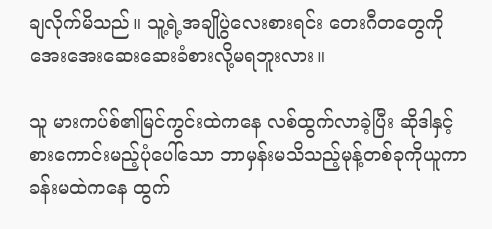ချလိုက်မိသည်။ သူ့ရဲ့အချိုပွဲလေးစားရင်း တေးဂီတတွေကို အေးအေးဆေးဆေးခံစားလို့မရဘူးလား။

သူ မားကပ်စ်၏မြင်ကွင်းထဲကနေ လစ်ထွက်လာခဲ့ပြီး ဆိုဒါနှင့် စားကောင်းမည့်ပုံပေါ်သော ဘာမှန်းမသိသည့်မုန့်တစ်ခုကိုယူကာ ခန်းမထဲကနေ ထွက်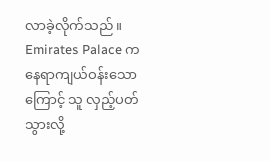လာခဲ့လိုက်သည်။ Emirates Palace က နေရာကျယ်ဝန်းသောကြောင့် သူ လှည့်ပတ်သွားလို့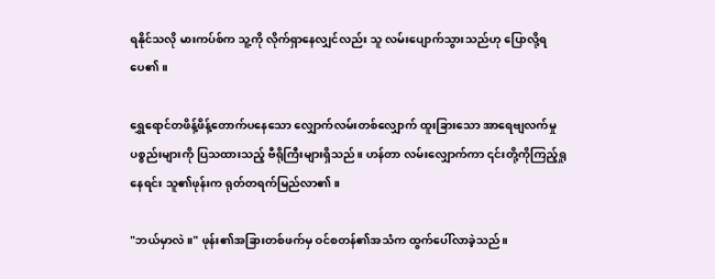ရနိုင်သလို မားကပ်စ်က သူ့ကို လိုက်ရှာနေလျှင်လည်း သူ လမ်းပျောက်သွားသည်ဟု ပြောလို့ရပေ၏။

ရွှေရောင်တဖိန့်ဖိန့်တောက်ပနေသော လျှောက်လမ်းတစ်လျှောက် ထူးခြားသော အာရေဗျလက်မှုပစ္စည်းများကို ပြသထားသည့် ဗီရိုကြီးများရှိသည်။ ဟန်တာ လမ်းလျှောက်ကာ ၎င်းတို့ကိုကြည့်ရှုနေရင်း သူ၏ဖုန်းက ရုတ်တရက်မြည်လာ၏။

"ဘယ်မှာလဲ။" ဖုန်း၏အခြားတစ်ဖက်မှ ဝင်စတန်၏အသံက ထွက်ပေါ်လာခဲ့သည်။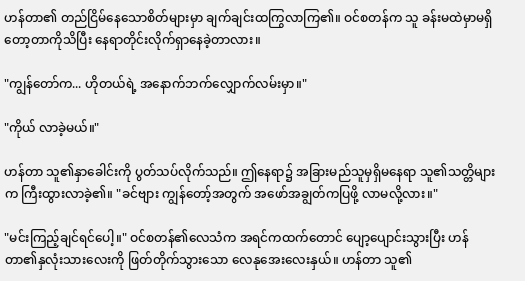ဟန်တာ၏ တည်ငြိမ်နေသောစိတ်များမှာ ချက်ချင်းထကြွလာကြ၏။ ဝင်စတန်က သူ ခန်းမထဲမှာမရှိတော့တာကိုသိပြီး နေရာတိုင်းလိုက်ရှာနေခဲ့တာလား။

"ကျွန်တော်က... ဟိုတယ်ရဲ့ အနောက်ဘက်လျှောက်လမ်းမှာ။"

"ကိုယ် လာခဲ့မယ်။"

ဟန်တာ သူ၏နှာခေါင်းကို ပွတ်သပ်လိုက်သည်။ ဤနေရာ၌ အခြားမည်သူမှရှိမနေရာ သူ၏သတ္တိများက ကြီးထွားလာခဲ့၏။ "ခင်ဗျား ကျွန်တော့်အတွက် အဖော်အချွတ်ကပြဖို့ လာမလို့လား။"

"မင်းကြည့်ချင်ရင်ပေါ့။" ဝင်စတန်၏လေသံက အရင်ကထက်တောင် ပျော့ပျောင်းသွားပြီး ဟန်တာ၏နှလုံးသားလေးကို ဖြတ်တိုက်သွားသော လေနုအေးလေးနှယ်။ ဟန်တာ သူ၏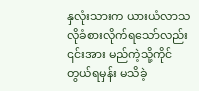နှလုံးသားက ယားယံလာသလိုခံစားလိုက်ရသော်လည်း ၎င်းအား မည်ကဲ့သို့ကိုင်တွယ်ရမှန်း မသိခဲ့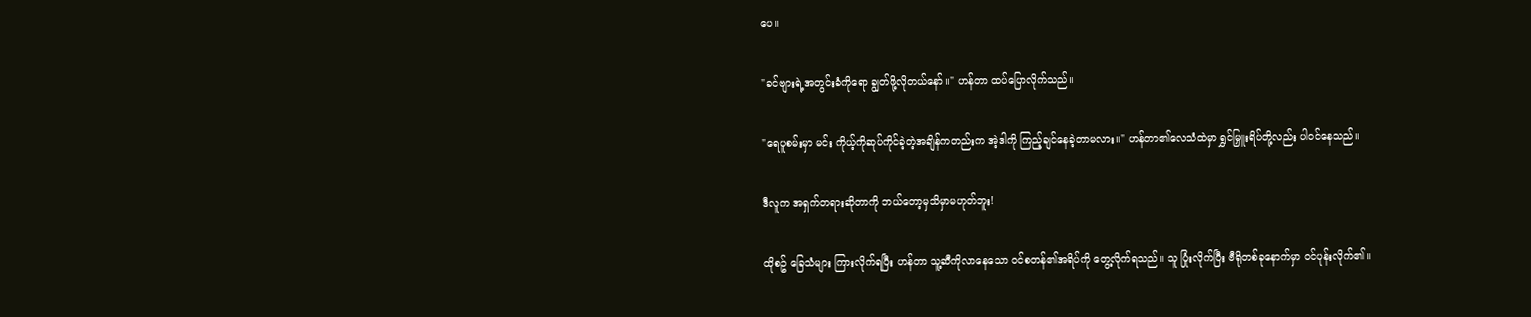ပေ။

"ခင်ဗျားရဲ့အတွင်းခံကိုရော ချွတ်ဖို့လိုတယ်နော်။" ဟန်တာ ထပ်ပြောလိုက်သည်။

"ရေပူစမ်းမှာ မင်း ကိုယ့်ကိုဆုပ်ကိုင်ခဲ့တဲ့အချိန်ကတည်းက အဲ့ဒါကို ကြည့်ချင်နေခဲ့တာမလား။" ဟန်တာ၏လေသံထဲမှာ ရွှင်မြှူးရိပ်တို့လည်း ပါဝင်နေသည်။

ဒီလူက အရှက်တရားဆိုတာကို ဘယ်တော့မှသိမှာမဟုတ်ဘူး!

ထိုစဥ် ခြေသံများ ကြားလိုက်ရပြီး ဟန်တာ သူ့ဆီကိုလာနေသော ဝင်စတန်၏အရိပ်ကို တွေ့လိုက်ရသည်။ သူ ပြုံးလိုက်ပြီး ဗီရိုတစ်ခုနောက်မှာ ဝင်ပုန်းလိုက်၏။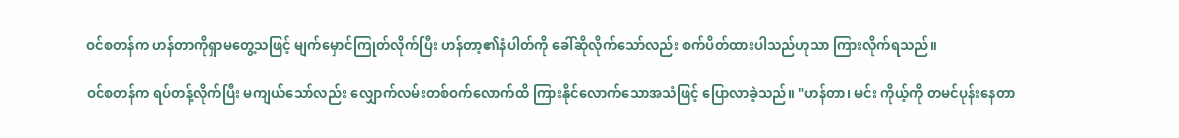ဝင်စတန်က ဟန်တာကိုရှာမတွေ့သဖြင့် မျက်မှောင်ကြုတ်လိုက်ပြီး ဟန်တာ့၏နံပါတ်ကို ခေါ်ဆိုလိုက်သော်လည်း စက်ပိတ်ထားပါသည်ဟုသာ ကြားလိုက်ရသည်။

ဝင်စတန်က ရပ်တန့်လိုက်ပြီး မကျယ်သော်လည်း လျှောက်လမ်းတစ်ဝက်လောက်ထိ ကြားနိုင်လောက်သောအသံဖြင့် ပြောလာခဲ့သည်။ "ဟန်တာ၊ မင်း ကိုယ့်ကို တမင်ပုန်းနေတာ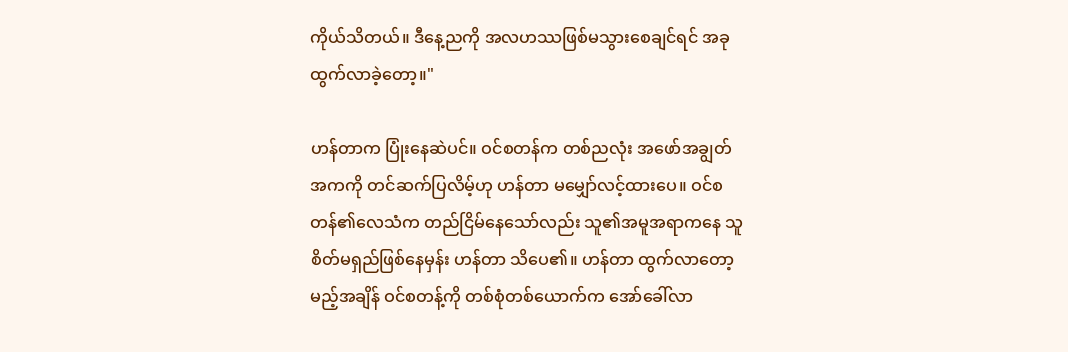ကိုယ်သိတယ်။ ဒီနေ့ညကို အလဟဿဖြစ်မသွားစေချင်ရင် အခု ထွက်လာခဲ့တော့။"

ဟန်တာက ပြုံးနေဆဲပင်။ ဝင်စတန်က တစ်ညလုံး အဖော်အချွတ်အကကို တင်ဆက်ပြလိမ့်ဟု ဟန်တာ မမျှော်လင့်ထားပေ။ ဝင်စတန်၏လေသံက တည်ငြိမ်နေသော်လည်း သူ၏အမူအရာကနေ သူစိတ်မရှည်ဖြစ်နေမှန်း ဟန်တာ သိပေ၏။ ဟန်တာ ထွက်လာတော့မည့်အချိန် ဝင်စတန့်ကို တစ်စုံတစ်ယောက်က အော်ခေါ်လာ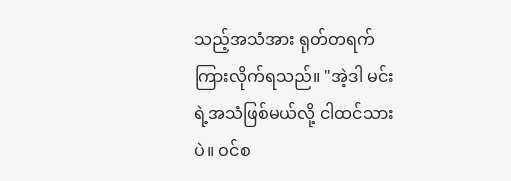သည့်အသံအား ရုတ်တရက် ကြားလိုက်ရသည်။ "အဲ့ဒါ မင်းရဲ့အသံဖြစ်မယ်လို့ ငါထင်သားပဲ။ ဝင်စ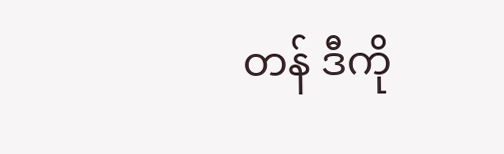တန် ဒီကို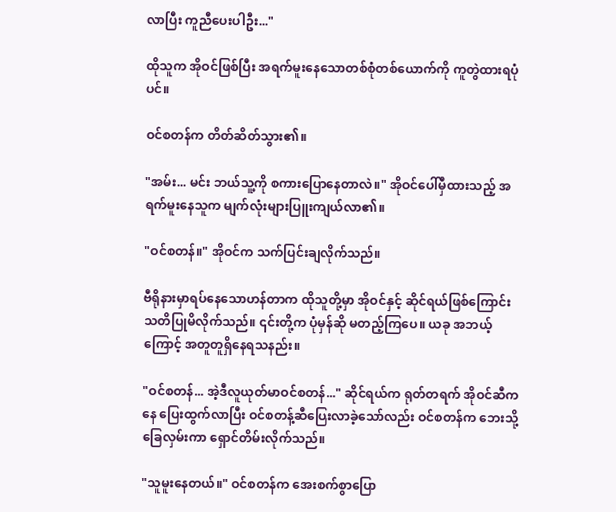လာပြီး ကူညီပေးပါဦး..."

ထိုသူက အိုဝင်ဖြစ်ပြီး အရက်မူးနေသောတစ်စုံတစ်ယောက်ကို ကူတွဲထားရပုံပင်။

ဝင်စတန်က တိတ်ဆိတ်သွား၏။

"အမ်း... မင်း ဘယ်သူ့ကို စကားပြောနေတာလဲ။" အိုဝင်ပေါ်မှီထားသည့် အရက်မူးနေသူက မျက်လုံးများပြူးကျယ်လာ၏။

"ဝင်စတန်။" အိုဝင်က သက်ပြင်းချလိုက်သည်။

ဗီရိုနားမှာရပ်နေသောဟန်တာက ထိုသူတို့မှာ အိုဝင်နှင့် ဆိုင်ရယ်ဖြစ်ကြောင်း သတိပြုမိလိုက်သည်။ ၎င်းတို့က ပုံမှန်ဆို မတည့်ကြပေ။ ယခု အဘယ့်ကြောင့် အတူတူရှိနေရသနည်း။

"ဝင်စတန်... အဲ့ဒီလူယုတ်မာဝင်စတန်..." ဆိုင်ရယ်က ရုတ်တရက် အိုဝင်ဆီကနေ ပြေးထွက်လာပြီး ဝင်စတန့်ဆီပြေးလာခဲ့သော်လည်း ဝင်စတန်က ဘေးသို့ခြေလှမ်းကာ ရှောင်တိမ်းလိုက်သည်။

"သူမူးနေတယ်။" ဝင်စတန်က အေးစက်စွာပြော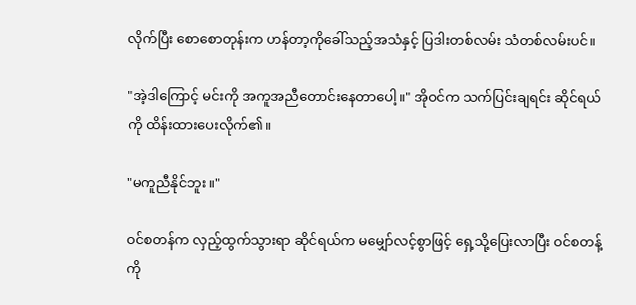လိုက်ပြီး စောစောတုန်းက ဟန်တာ့ကိုခေါ်သည့်အသံနှင့် ပြဒါးတစ်လမ်း သံတစ်လမ်းပင်။

"အဲ့ဒါကြောင့် မင်းကို အကူအညီတောင်းနေတာပေါ့။" အိုဝင်က သက်ပြင်းချရင်း ဆိုင်ရယ်ကို ထိန်းထားပေးလိုက်၏။

"မကူညီနိုင်ဘူး။"

ဝင်စတန်က လှည့်ထွက်သွားရာ ဆိုင်ရယ်က မမျှော်လင့်စွာဖြင့် ရှေ့သို့ပြေးလာပြီး ဝင်စတန့်ကို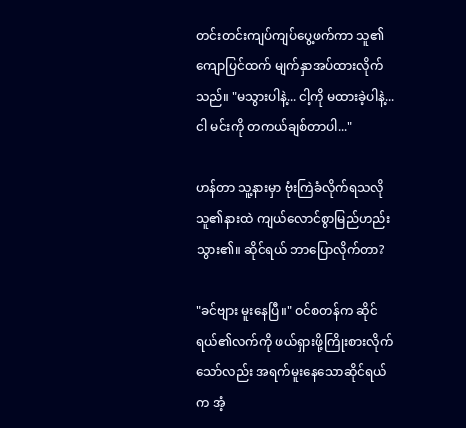တင်းတင်းကျပ်ကျပ်ပွေ့ဖက်ကာ သူ၏ကျောပြင်ထက် မျက်နှာအပ်ထားလိုက်သည်။ "မသွားပါနဲ့... ငါ့ကို မထားခဲ့ပါနဲ့... ငါ မင်းကို တကယ်ချစ်တာပါ..."

ဟန်တာ သူ့နားမှာ ဗုံးကြဲခံလိုက်ရသလို သူ၏နားထဲ ကျယ်လောင်စွာမြည်ဟည်းသွား၏။ ဆိုင်ရယ် ဘာပြောလိုက်တာ?

"ခင်ဗျား မူးနေပြီ။" ဝင်စတန်က ဆိုင်ရယ်၏လက်ကို ဖယ်ရှားဖို့ကြိုးစားလိုက်သော်လည်း အရက်မူးနေသောဆိုင်ရယ်က အံ့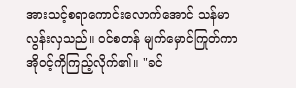အားသင့်စရာကောင်းလောက်အောင် သန်မာလွန်းလှသည်။ ဝင်စတန် မျက်မှောင်ကြုတ်ကာ အိုဝင့်ကိုကြည့်လိုက်၏။ "ခင်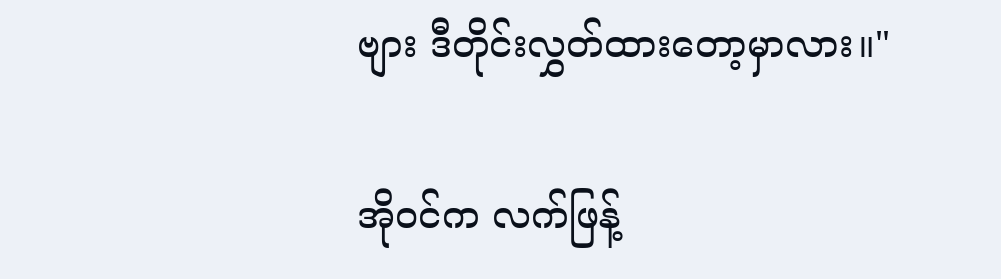ဗျား ဒီတိုင်းလွှတ်ထားတော့မှာလား။"

အိုဝင်က လက်ဖြန့်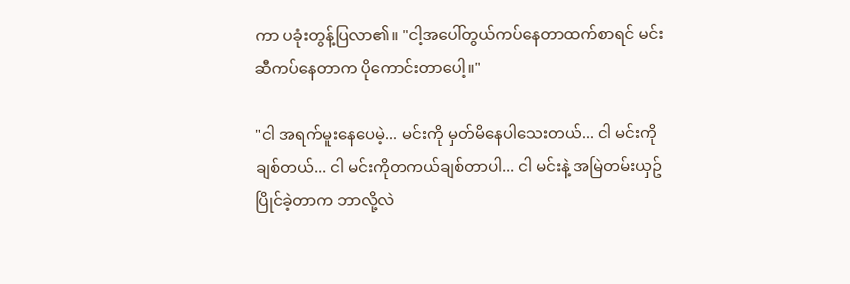ကာ ပခုံးတွန့်ပြလာ၏။ "ငါ့အပေါ်တွယ်ကပ်နေတာထက်စာရင် မင်းဆီကပ်နေတာက ပိုကောင်းတာပေါ့။"

"ငါ အရက်မူးနေပေမဲ့... မင်းကို မှတ်မိနေပါသေးတယ်... ငါ မင်းကိုချစ်တယ်... ငါ မင်းကိုတကယ်ချစ်တာပါ... ငါ မင်းနဲ့ အမြဲတမ်းယှဥ်ပြိုင်ခဲ့တာက ဘာလို့လဲ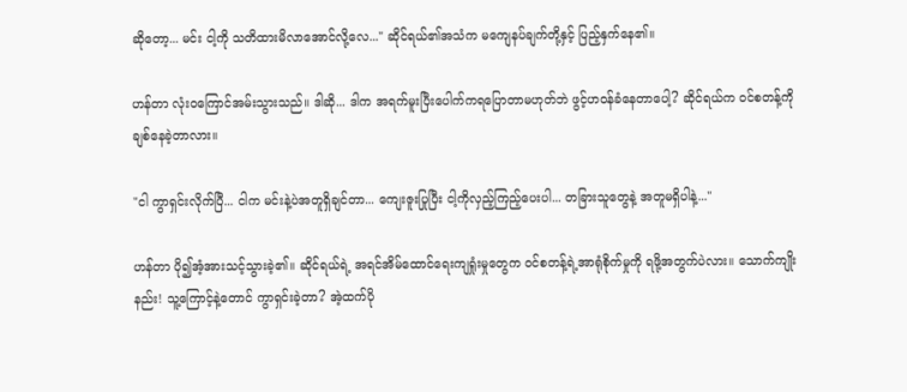ဆိုတော့... မင်း ငါ့ကို သတိထားမိလာအောင်လို့လေ..." ဆိုင်ရယ်၏အသံက မကျေနပ်ချက်တို့နှင့် ပြည့်နှက်နေ၏။

ဟန်တာ လုံးဝကြောင်အမ်းသွားသည်။ ဒါဆို... ဒါက အရက်မူးပြီးပေါက်ကရပြောတာမဟုတ်ဘဲ ဖွင့်ဟဝန်ခံနေတာပေါ့? ဆိုင်ရယ်က ဝင်စတန့်ကို ချစ်နေခဲ့တာလား။

"ငါ ကွာရှင်းလိုက်ပြီ... ငါက မင်းနဲ့ပဲအတူရှိချင်တာ... ကျေးဇူးပြုပြီး ငါ့ကိုလှည့်ကြည့်ပေးပါ... တခြားသူတွေနဲ့ အတူမရှိပါနဲ့..."

ဟန်တာ ပို၍အံ့အားသင့်သွားခဲ့၏။ ဆိုင်ရယ်ရဲ့ အရင်အိမ်ထောင်ရေးကျရှုံးမှုတွေက ဝင်စတန့်ရဲ့အာရုံစိုက်မှုကို ရဖို့အတွက်ပဲလား။ သောက်ကျိုးနည်း! သူ့ကြောင့်နဲ့တောင် ကွာရှင်းခဲ့တာ? အဲ့ထက်ပို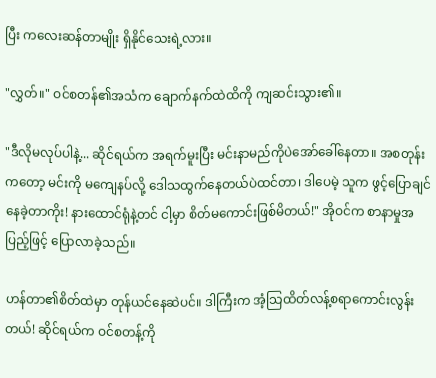ပြီး ကလေးဆန်တာမျိုး ရှိနိုင်သေးရဲ့လား။

"လွှတ်။" ဝင်စတန်၏အသံက ချောက်နက်ထဲထိကို ကျဆင်းသွား၏။

"ဒီလိုမလုပ်ပါနဲ့... ဆိုင်ရယ်က အရက်မူးပြီး မင်းနာမည်ကိုပဲအော်ခေါ်နေတာ။ အစတုန်းကတော့ မင်းကို မကျေနပ်လို့ ဒေါသထွက်နေတယ်ပဲထင်တာ၊ ဒါပေမဲ့ သူက ဖွင့်ပြောချင်နေခဲ့တာကိုး! နားထောင်ရုံနဲ့တင် ငါ့မှာ စိတ်မကောင်းဖြစ်မိတယ်!" အိုဝင်က စာနာမှုအပြည့်ဖြင့် ပြောလာခဲ့သည်။

ဟန်တာ၏စိတ်ထဲမှာ တုန်ယင်နေဆဲပင်။ ဒါကြီးက အံ့သြထိတ်လန့်စရာကောင်းလွန်းတယ်! ဆိုင်ရယ်က ဝင်စတန့်ကို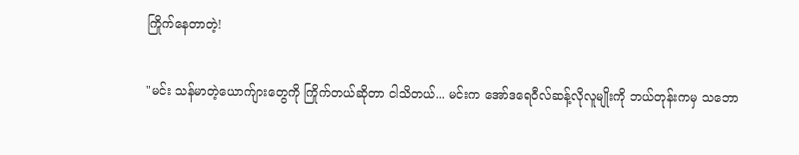ကြိုက်နေတာတဲ့!

"မင်း သန်မာတဲ့ယောက်ျားတွေကို ကြိုက်တယ်ဆိုတာ ငါသိတယ်... မင်းက အော်ဒရေဝီလ်ဆန့်လိုလူမျိုးကို ဘယ်တုန်းကမှ သဘော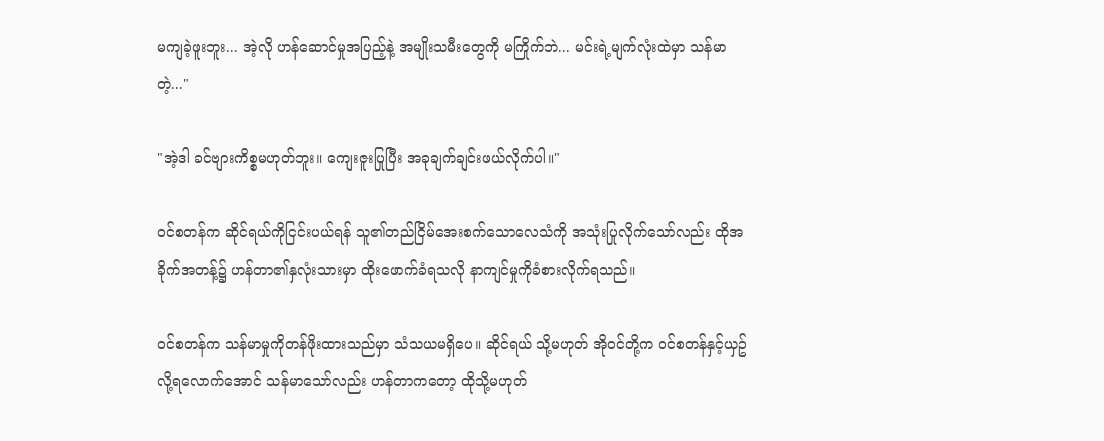မကျခဲ့ဖူးဘူး... အဲ့လို ဟန်ဆောင်မှုအပြည့်နဲ့ အမျိုးသမီးတွေကို မကြိုက်ဘဲ... မင်းရဲ့မျက်လုံးထဲမှာ သန်မာတဲ့..."

"အဲ့ဒါ ခင်ဗျားကိစ္စမဟုတ်ဘူး။ ကျေးဇူးပြုပြီး အခုချက်ချင်းဖယ်လိုက်ပါ။"

ဝင်စတန်က ဆိုင်ရယ်ကိုငြင်းပယ်ရန် သူ၏တည်ငြိမ်အေးစက်သောလေသံကို အသုံးပြုလိုက်သော်လည်း ထိုအခိုက်အတန့်၌ ဟန်တာ၏နှလုံးသားမှာ ထိုးဖောက်ခံရသလို နာကျင်မှုကိုခံစားလိုက်ရသည်။

ဝင်စတန်က သန်မာမှုကိုတန်ဖိုးထားသည်မှာ သံသယမရှိပေ။ ဆိုင်ရယ် သို့မဟုတ် အိုဝင်တို့က ဝင်စတန်နှင့်ယှဥ်လို့ရလောက်အောင် သန်မာသော်လည်း ဟန်တာကတော့ ထိုသို့မဟုတ်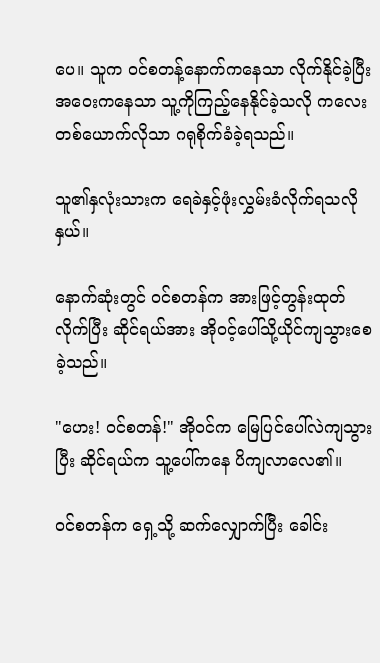ပေ။ သူက ဝင်စတန့်နောက်ကနေသာ လိုက်နိုင်ခဲ့ပြီး အဝေးကနေသာ သူ့ကိုကြည့်နေနိုင်ခဲ့သလို ကလေးတစ်ယောက်လိုသာ ဂရုစိုက်ခံခဲ့ရသည်။

သူ၏နှလုံးသားက ရေခဲနှင့်ဖုံးလွှမ်းခံလိုက်ရသလိုနှယ်။

နောက်ဆုံးတွင် ဝင်စတန်က အားဖြင့်တွန်းထုတ်လိုက်ပြီး ဆိုင်ရယ်အား အိုဝင့်ပေါ်သို့ယိုင်ကျသွားစေခဲ့သည်။

"ဟေး! ဝင်စတန်!" အိုဝင်က မြေပြင်ပေါ်လဲကျသွားပြီး ဆိုင်ရယ်က သူ့ပေါ်ကနေ ပိကျလာလေ၏။

ဝင်စတန်က ရှေ့သို့ ဆက်လျှောက်ပြီး ခေါင်း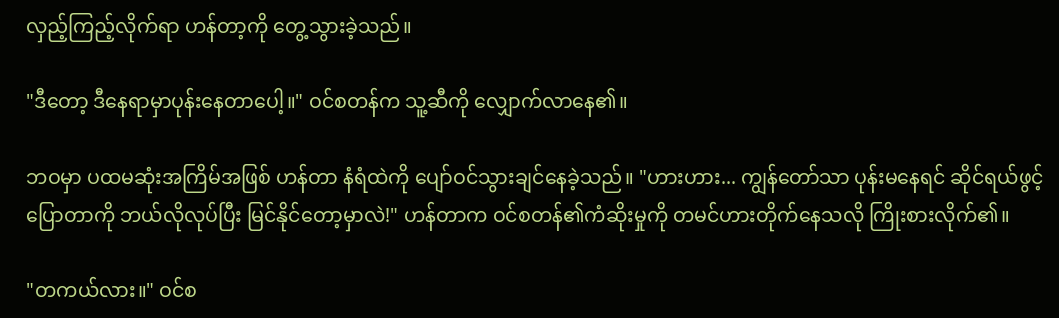လှည့်ကြည့်လိုက်ရာ ဟန်တာ့ကို တွေ့သွားခဲ့သည်။

"ဒီတော့ ဒီနေရာမှာပုန်းနေတာပေါ့။" ဝင်စတန်က သူ့ဆီကို လျှောက်လာနေ၏။

ဘဝမှာ ပထမဆုံးအကြိမ်အဖြစ် ဟန်တာ နံရံထဲကို ပျော်ဝင်သွားချင်နေခဲ့သည်။ "ဟားဟား... ကျွန်တော်သာ ပုန်းမနေရင် ဆိုင်ရယ်ဖွင့်ပြောတာကို ဘယ်လိုလုပ်ပြီး မြင်နိုင်တော့မှာလဲ!" ဟန်တာက ဝင်စတန်၏ကံဆိုးမှုကို တမင်ဟားတိုက်နေသလို ကြိုးစားလိုက်၏။

"တကယ်လား။" ဝင်စ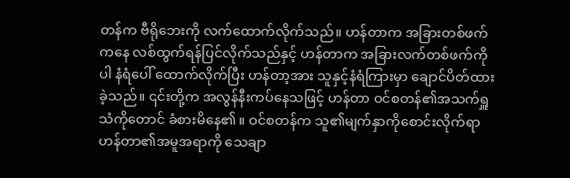တန်က ဗီရိုဘေးကို လက်ထောက်လိုက်သည်။ ဟန်တာက အခြားတစ်ဖက်ကနေ လစ်ထွက်ရန်ပြင်လိုက်သည်နှင့် ဟန်တာက အခြားလက်တစ်ဖက်ကို ပါ နံရံပေါ် ထောက်လိုက်ပြီး ဟန်တာ့အား သူနှင့်နံရံကြားမှာ ချောင်ပိတ်ထားခဲ့သည်။ ၎င်းတို့က အလွန်နီးကပ်နေသဖြင့် ဟန်တာ ဝင်စတန်၏အသက်ရှူသံကိုတောင် ခံစားမိနေ၏။ ဝင်စတန်က သူ၏မျက်နှာကိုစောင်းလိုက်ရာ ဟန်တာ၏အမူအရာကို သေချာ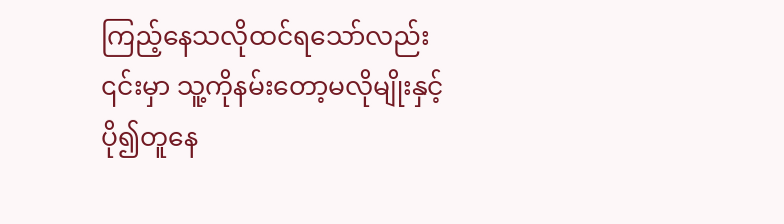ကြည့်နေသလိုထင်ရသော်လည်း ၎င်းမှာ သူ့ကိုနမ်းတော့မလိုမျိုးနှင့် ပို၍တူနေ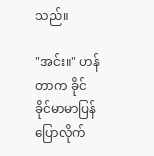သည်။

"အင်း။" ဟန်တာက ခိုင်ခိုင်မာမာပြန်ပြောလိုက်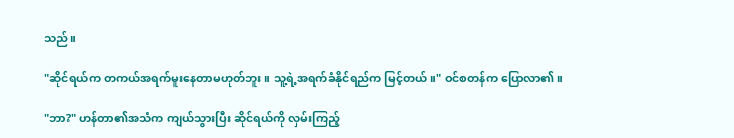သည်။

"ဆိုင်ရယ်က တကယ်အရက်မူးနေတာမဟုတ်ဘူး။ သူ့ရဲ့အရက်ခံနိုင်ရည်က မြင့်တယ်။" ဝင်စတန်က ပြောလာ၏။

"ဘာ?" ဟန်တာ၏အသံက ကျယ်သွားပြီး ဆိုင်ရယ်ကို လှမ်းကြည့်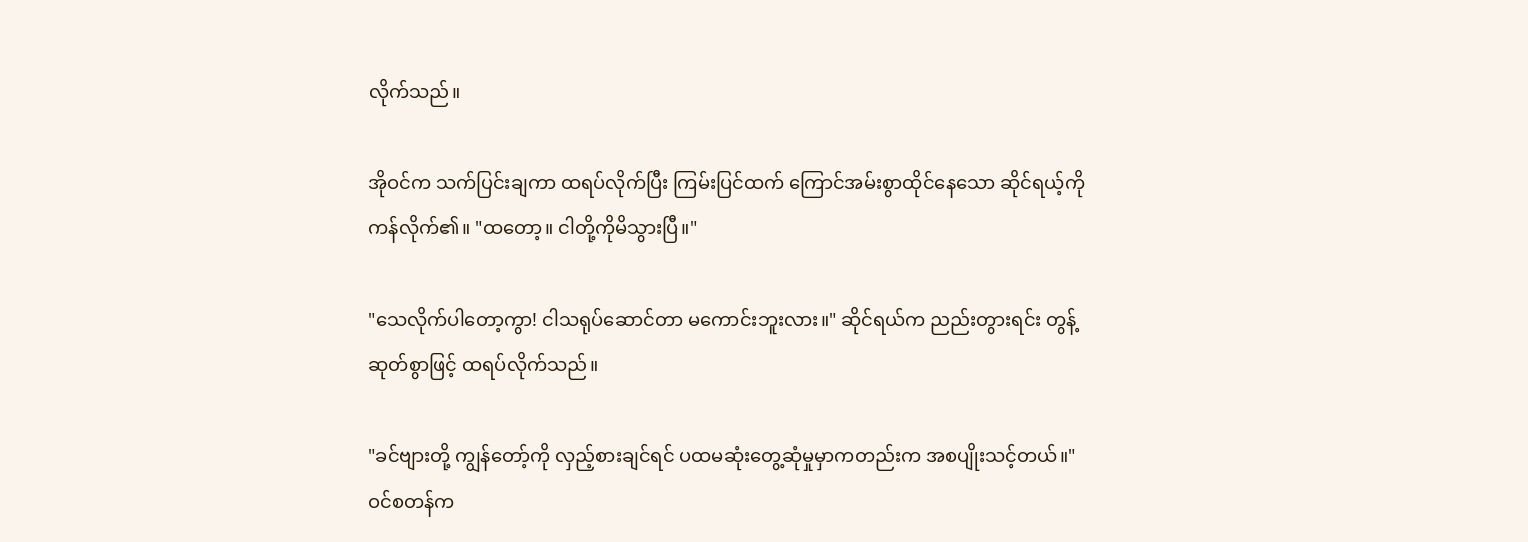လိုက်သည်။

အိုဝင်က သက်ပြင်းချကာ ထရပ်လိုက်ပြီး ကြမ်းပြင်ထက် ကြောင်အမ်းစွာထိုင်နေသော ဆိုင်ရယ့်ကို ကန်လိုက်၏။ "ထတော့။ ငါတို့ကိုမိသွားပြီ။"

"သေလိုက်ပါတော့ကွာ! ငါသရုပ်ဆောင်တာ မကောင်းဘူးလား။" ဆိုင်ရယ်က ညည်းတွားရင်း တွန့်ဆုတ်စွာဖြင့် ထရပ်လိုက်သည်။

"ခင်ဗျားတို့ ကျွန်တော့်ကို လှည့်စားချင်ရင် ပထမဆုံးတွေ့ဆုံမှုမှာကတည်းက အစပျိုးသင့်တယ်။" ဝင်စတန်က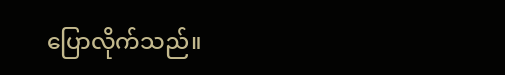ပြောလိုက်သည်။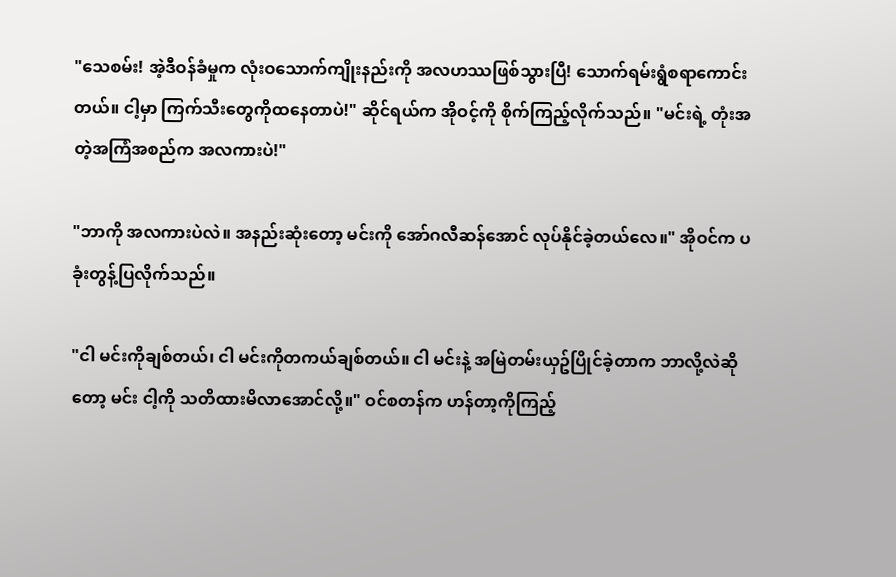"သေစမ်း! အဲ့ဒီဝန်ခံမှုက လုံးဝသောက်ကျိုးနည်းကို အလဟဿဖြစ်သွားပြီ! သောက်ရမ်းရွံစရာကောင်းတယ်။ ငါ့မှာ ကြက်သီးတွေကိုထနေတာပဲ!" ဆိုင်ရယ်က အိုဝင့်ကို စိုက်ကြည့်လိုက်သည်။ "မင်းရဲ့ တုံးအတဲ့အကြံအစည်က အလကားပဲ!"

"ဘာကို အလကားပဲလဲ။ အနည်းဆုံးတော့ မင်းကို အော်ဂလီဆန်အောင် လုပ်နိုင်ခဲ့တယ်လေ။" အိုဝင်က ပခုံးတွန့်ပြလိုက်သည်။

"ငါ မင်းကိုချစ်တယ်၊ ငါ မင်းကိုတကယ်ချစ်တယ်။ ငါ မင်းနဲ့ အမြဲတမ်းယှဥ်ပြိုင်ခဲ့တာက ဘာလို့လဲဆိုတော့ မင်း ငါ့ကို သတိထားမိလာအောင်လို့။" ဝင်စတန်က ဟန်တာ့ကိုကြည့်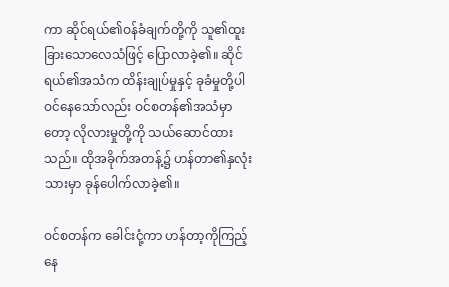ကာ ဆိုင်ရယ်၏ဝန်ခံချက်တို့ကို သူ၏ထူးခြားသောလေသံဖြင့် ပြောလာခဲ့၏။ ဆိုင်ရယ်၏အသံက ထိန်းချုပ်မှုနှင့် ခုခံမှုတို့ပါဝင်နေသော်လည်း ဝင်စတန်၏အသံမှာတော့ လိုလားမှုတို့ကို သယ်ဆောင်ထားသည်။ ထိုအခိုက်အတန့်၌ ဟန်တာ၏နှလုံးသားမှာ ခုန်ပေါက်လာခဲ့၏။

ဝင်စတန်က ခေါင်းငုံ့ကာ ဟန်တာ့ကိုကြည့်နေ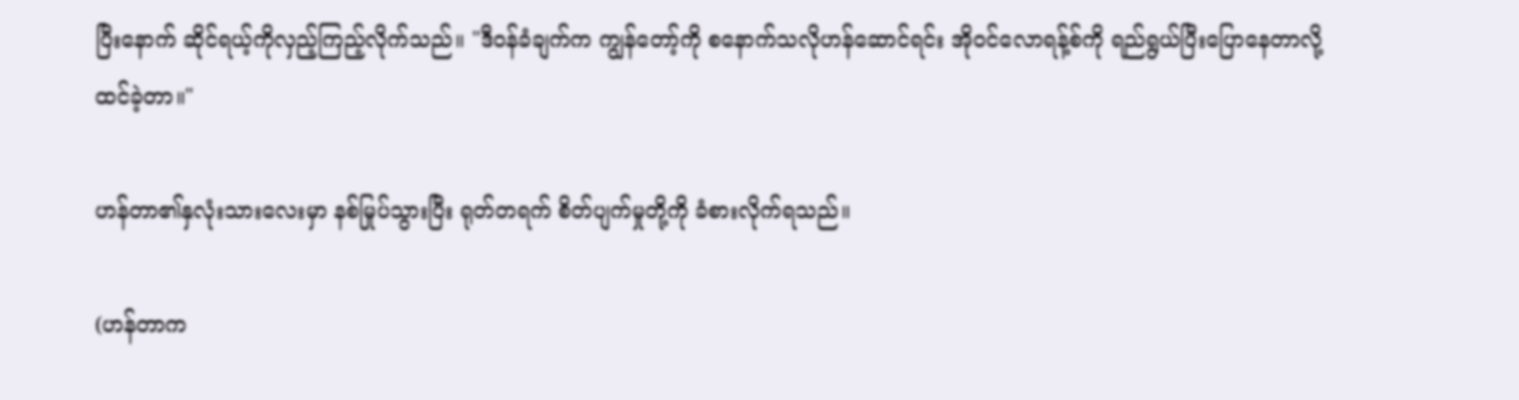ပြီးနောက် ဆိုင်ရယ့်ကိုလှည့်ကြည့်လိုက်သည်။ "ဒီဝန်ခံချက်က ကျွန်တော့်ကို စနောက်သလိုဟန်ဆောင်ရင်း အိုဝင်လောရန့်စ်ကို ရည်ရွယ်ပြီးပြောနေတာလို့ ထင်ခဲ့တာ။"

ဟန်တာ၏နှလုံးသားလေးမှာ နစ်မြုပ်သွားပြီး ရုတ်တရက် စိတ်ပျက်မှုတို့ကို ခံစားလိုက်ရသည်။

(ဟန်တာက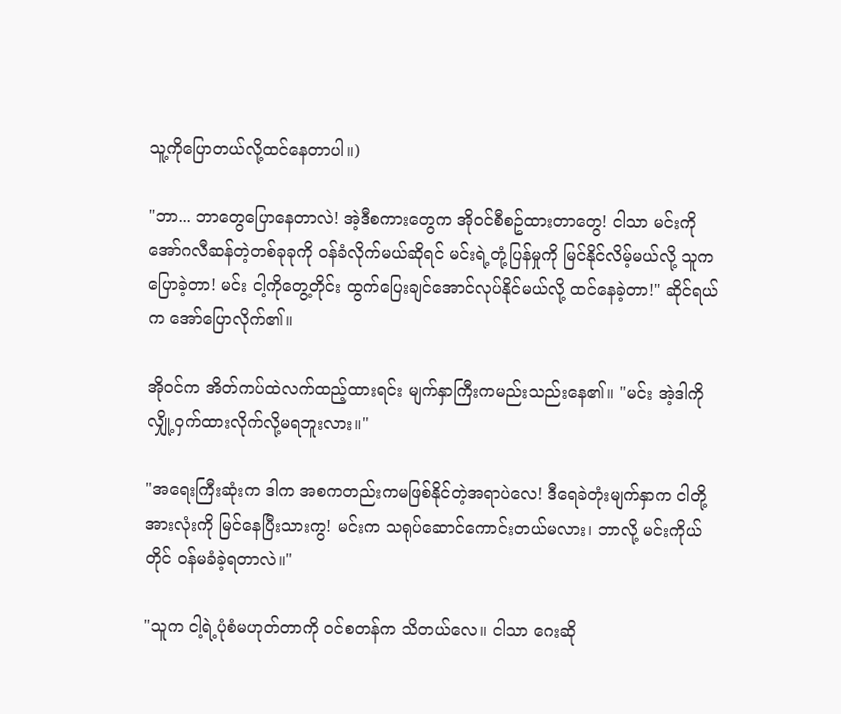သူ့ကိုပြောတယ်လို့ထင်နေတာပါ။)

"ဘာ... ဘာတွေပြောနေတာလဲ! အဲ့ဒီစကားတွေက အိုဝင်စီစဥ်ထားတာတွေ! ငါသာ မင်းကို အော်ဂလီဆန်တဲ့တစ်ခုခုကို ဝန်ခံလိုက်မယ်ဆိုရင် မင်းရဲ့တုံ့ပြန်မှုကို မြင်နိုင်လိမ့်မယ်လို့ သူကပြောခဲ့တာ! မင်း ငါ့ကိုတွေ့တိုင်း ထွက်ပြေးချင်အောင်လုပ်နိုင်မယ်လို့ ထင်နေခဲ့တာ!" ဆိုင်ရယ်က အော်ပြောလိုက်၏။

အိုဝင်က အိတ်ကပ်ထဲလက်ထည့်ထားရင်း မျက်နှာကြီးကမည်းသည်းနေ၏။ "မင်း အဲ့ဒါကို လျှို့ဝှက်ထားလိုက်လို့မရဘူးလား။"

"အရေးကြီးဆုံးက ဒါက အစကတည်းကမဖြစ်နိုင်တဲ့အရာပဲလေ! ဒီရေခဲတုံးမျက်နှာက ငါတို့အားလုံးကို မြင်နေပြီးသားကွ! မင်းက သရုပ်ဆောင်ကောင်းတယ်မလား၊ ဘာလို့ မင်းကိုယ်တိုင် ဝန်မခံခဲ့ရတာလဲ။"

"သူက ငါ့ရဲ့ပုံစံမဟုတ်တာကို ဝင်စတန်က သိတယ်လေ။ ငါသာ ဂေးဆို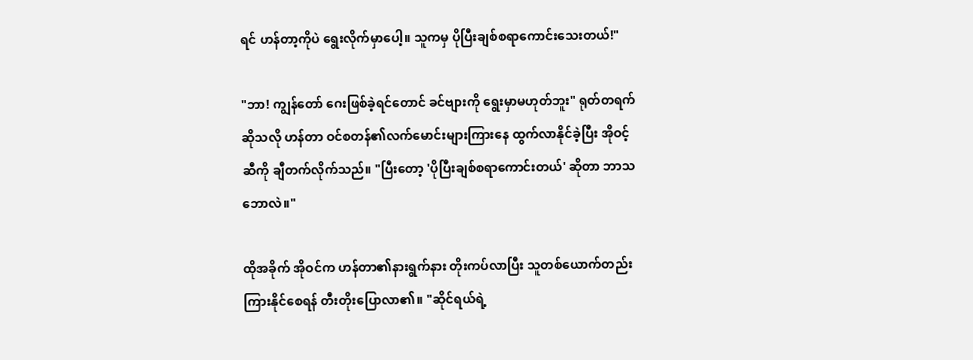ရင် ဟန်တာ့ကိုပဲ ရွေးလိုက်မှာပေါ့။ သူကမှ ပိုပြီးချစ်စရာကောင်းသေးတယ်!"

"ဘာ! ကျွန်တော် ဂေးဖြစ်ခဲ့ရင်တောင် ခင်ဗျားကို ရွေးမှာမဟုတ်ဘူး" ရုတ်တရက်ဆိုသလို ဟန်တာ ဝင်စတန်၏လက်မောင်းများကြားနေ ထွက်လာနိုင်ခဲ့ပြီး အိုဝင့်ဆီကို ချီတက်လိုက်သည်။ "ပြီးတော့ 'ပိုပြီးချစ်စရာကောင်းတယ်' ဆိုတာ ဘာသဘောလဲ။"

ထိုအခိုက် အိုဝင်က ဟန်တာ၏နားရွက်နား တိုးကပ်လာပြီး သူတစ်ယောက်တည်းကြားနိုင်စေရန် တီးတိုးပြောလာ၏။ "ဆိုင်ရယ်ရဲ့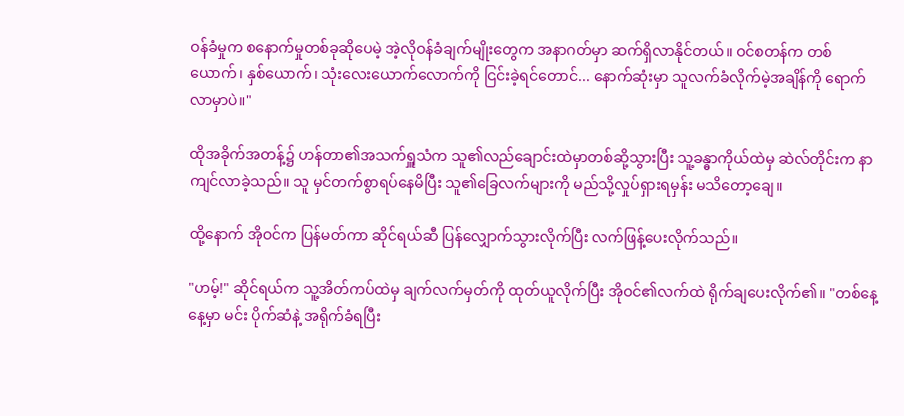ဝန်ခံမှုက စနောက်မှုတစ်ခုဆိုပေမဲ့ အဲ့လိုဝန်ခံချက်မျိုးတွေက အနာဂတ်မှာ ဆက်ရှိလာနိုင်တယ်။ ဝင်စတန်က တစ်ယောက်၊ နှစ်ယောက်၊ သုံးလေးယောက်လောက်ကို ငြင်းခဲ့ရင်တောင်... နောက်ဆုံးမှာ သူလက်ခံလိုက်မဲ့အချိန်ကို ရောက်လာမှာပဲ။"

ထိုအခိုက်အတန့်၌ ဟန်တာ၏အသက်ရှူသံက သူ၏လည်ချောင်းထဲမှာတစ်ဆို့သွားပြီး သူ့ခန္ဓာကိုယ်ထဲမှ ဆဲလ်တိုင်းက နာကျင်လာခဲ့သည်။ သူ မှင်တက်စွာရပ်နေမိပြီး သူ၏ခြေလက်များကို မည်သို့လှုပ်ရှားရမှန်း မသိတော့ချေ။

ထို့နောက် အိုဝင်က ပြန်မတ်ကာ ဆိုင်ရယ်ဆီ ပြန်လျှောက်သွားလိုက်ပြီး လက်ဖြန့်ပေးလိုက်သည်။

"ဟမ့်!" ဆိုင်ရယ်က သူ့အိတ်ကပ်ထဲမှ ချက်လက်မှတ်ကို ထုတ်ယူလိုက်ပြီး အိုဝင်၏လက်ထဲ ရိုက်ချပေးလိုက်၏။ "တစ်နေ့နေ့မှာ မင်း ပိုက်ဆံနဲ့ အရိုက်ခံရပြီး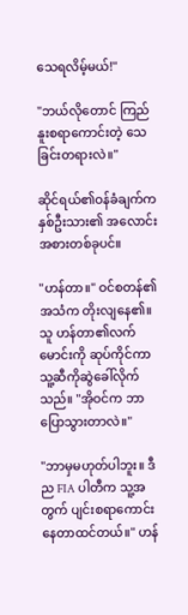သေရလိမ့်မယ်!"

"ဘယ်လိုတောင် ကြည်နူးစရာကောင်းတဲ့ သေခြင်းတရားလဲ။"

ဆိုင်ရယ်၏ဝန်ခံချက်က နှစ်ဦးသား၏ အလောင်းအစားတစ်ခုပင်။

"ဟန်တာ။" ဝင်စတန်၏အသံက တိုးလျနေ၏။ သူ ဟန်တာ၏လက်မောင်းကို ဆုပ်ကိုင်ကာ သူ့ဆီကိုဆွဲခေါ်လိုက်သည်။ "အိုဝင်က ဘာပြောသွားတာလဲ။"

"ဘာမှမဟုတ်ပါဘူး။ ဒီည FIA ပါတီက သူ့အတွက် ပျင်းစရာကောင်းနေတာထင်တယ်။" ဟန်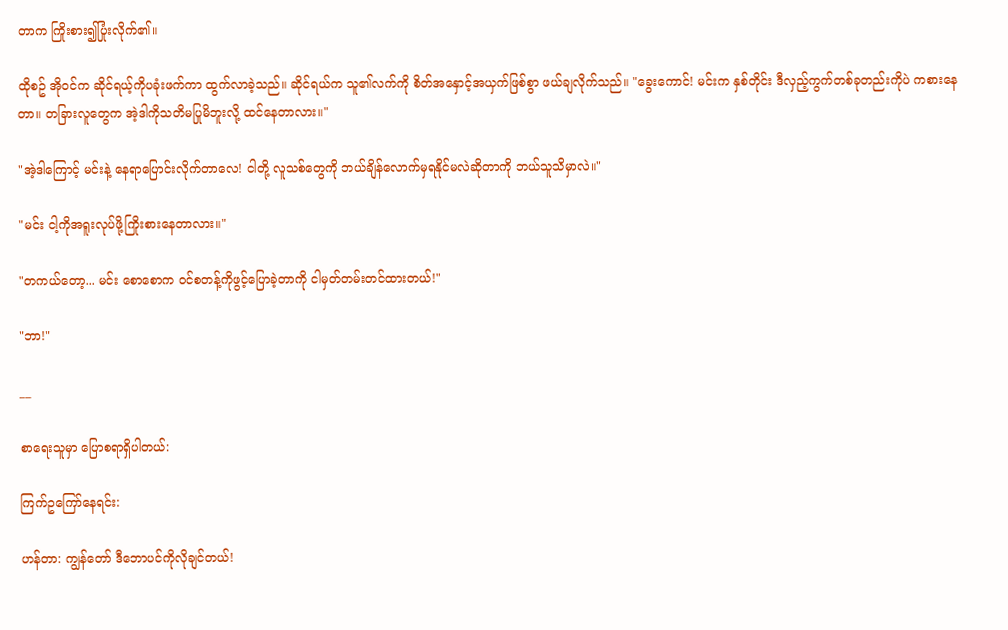တာက ကြိုးစား၍ပြုံးလိုက်၏။

ထိုစဥ် အိုဝင်က ဆိုင်ရယ့်ကိုပခုံးဖက်ကာ ထွက်လာခဲ့သည်။ ဆိုင်ရယ်က သူ၏လက်ကို စိတ်အနှောင့်အယှက်ဖြစ်စွာ ဖယ်ချလိုက်သည်။ "ခွေးကောင်! မင်းက နှစ်တိုင်း ဒီလှည့်ကွက်တစ်ခုတည်းကိုပဲ ကစားနေတာ။ တခြားလူတွေက အဲ့ဒါကိုသတိမပြုမိဘူးလို့ ထင်နေတာလား။"

"အဲ့ဒါကြောင့် မင်းနဲ့ နေရာပြောင်းလိုက်တာလေ! ငါတို့ လူသစ်တွေကို ဘယ်ချိန်လောက်မှရနိုင်မလဲဆိုတာကို ဘယ်သူသိမှာလဲ။"

"မင်း ငါ့ကိုအရူးလုပ်ဖို့ကြိုးစားနေတာလား။"

"တကယ်တော့... မင်း စောစောက ဝင်စတန့်ကိုဖွင့်ပြောခဲ့တာကို ငါမှတ်တမ်းတင်ထားတယ်!"

"ဘာ!"

__

စာရေးသူမှာ ပြောစရာရှိပါတယ်:

ကြက်ဥကြော်နေရင်း:

ဟန်တာ: ကျွန်တော် ဒီဘောပင်ကိုလိုချင်တယ်!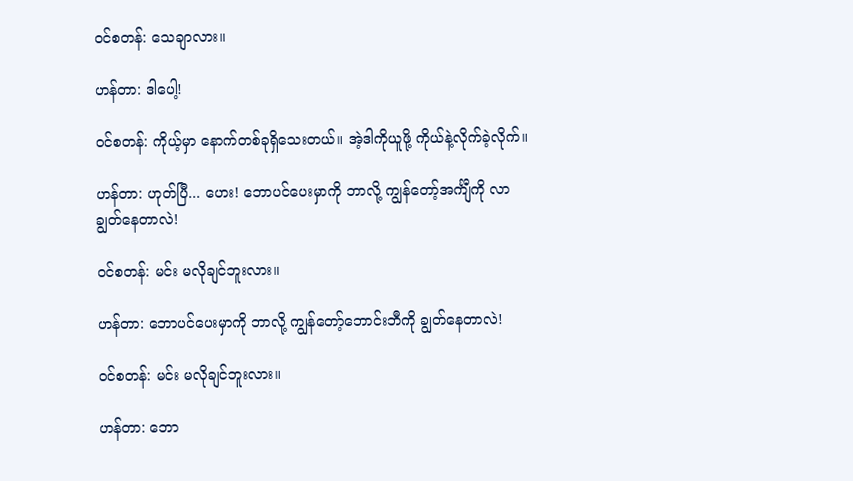ဝင်စတန်: သေချာလား။

ဟန်တာ: ဒါပေါ့!

ဝင်စတန်: ကိုယ့်မှာ နောက်တစ်ခုရှိသေးတယ်။ အဲ့ဒါကိုယူဖို့ ကိုယ်နဲ့လိုက်ခဲ့လိုက်။

ဟန်တာ: ဟုတ်ပြီ... ဟေး! ဘောပင်ပေးမှာကို ဘာလို့ ကျွန်တော့်အင်္ကျီကို လာချွတ်နေတာလဲ!

ဝင်စတန်: မင်း မလိုချင်ဘူးလား။

ဟန်တာ: ဘောပင်ပေးမှာကို ဘာလို့ ကျွန်တော့်ဘောင်းဘီကို ချွတ်နေတာလဲ!

ဝင်စတန်: မင်း မလိုချင်ဘူးလား။

ဟန်တာ: ဘော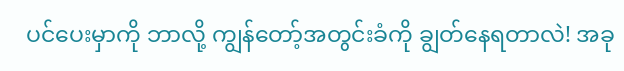ပင်ပေးမှာကို ဘာလို့ ကျွန်တော့်အတွင်းခံကို ချွတ်နေရတာလဲ! အခု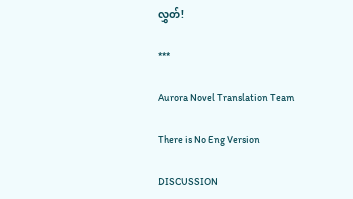လွှတ်!

***

Aurora Novel Translation Team

There is No Eng Version

DISCUSSION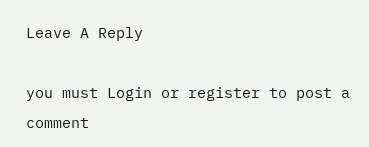Leave A Reply

you must Login or register to post a comment